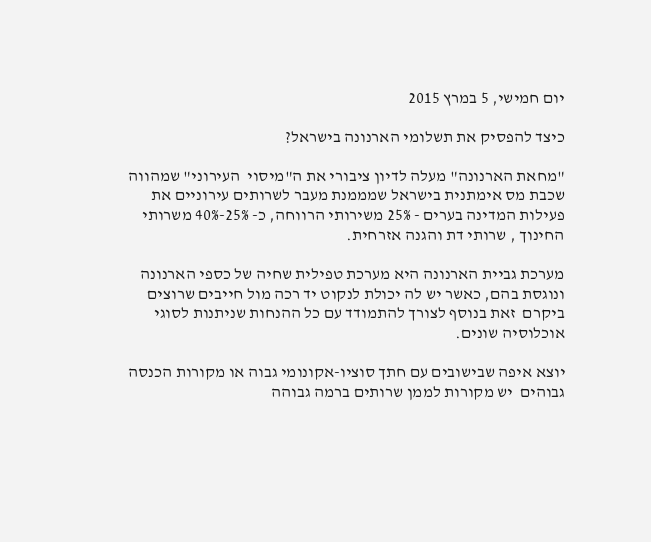יום חמישי, 5 במרץ 2015

כיצד להפסיק את תשלומי הארנונה בישראל?

"מחאת הארנונה" מעלה לדיון ציבורי את ה"מיסוי  העירוני" שמהווה שכבת מס אימתנית בישראל שמממנת מעבר לשרותים עירוניים את פעילות המדינה בערים - 25% משירותי הרווחה, כ- 25%-40% משרותי החינוך , שרותי דת והגנה אזרחית.

מערכת גביית הארנונה היא מערכת טפילית שחיה של כספי הארנונה ונוגסת בהם, כאשר יש לה יכולת לנקוט יד רכה מול חייבים שרוצים ביקרם  זאת בנוסף לצורך להתמודד עם כל ההנחות שניתנות לסוגי אוכלוסיה שונים.

יוצא איפה שבישובים עם חתך סוציו-אקונומי גבוה או מקורות הכנסה גבוהים  יש מקורות לממן שרותים ברמה גבוהה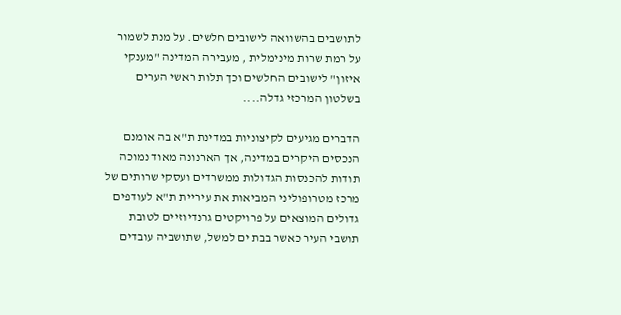לתושבים בהשוואה לישובים חלשים. על מנת לשמור על רמת שרות מינימלית , מעבירה המדינה "מענקי איזון" לישובים החלשים וכך תלות ראשי הערים בשלטון המרכזי גדלה....

הדברים מגיעים לקיצוניות במדינת ת"א בה אומנם הנכסים היקרים במדינה, אך הארנונה מאוד נמוכה תודות להכנסות הגדולות ממשרדים ועסקי שרותים של מרכז מטרופוליני המביאות את עיריית ת"א לעודפים גדולים המוצאים על פרויקטים גרנדיוזיים לטובת תושבי העיר כאשר בבת ים למשל, שתושביה עובדים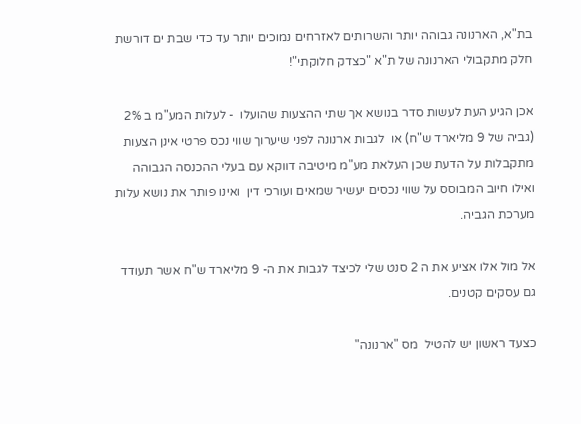בת"א, הארנונה גבוהה יותר והשרותים לאזרחים נמוכים יותר עד כדי שבת ים דורשת חלק מתקבולי הארנונה של ת"א "כצדק חלוקתי"!

אכן הגיע העת לעשות סדר בנושא אך שתי ההצעות שהועלו  - לעלות המע"מ ב 2% (גביה של 9 מליארד ש"ח) או  לגבות ארנונה לפני שיערוך שווי נכס פרטי אינן הצעות מתקבלות על הדעת שכן העלאת מע"מ מיטיבה דווקא עם בעלי ההכנסה הגבוהה ואילו חיוב המבוסס על שווי נכסים יעשיר שמאים ועורכי דין  ואינו פותר את נושא עלות מערכת הגביה.

אל מול אלו אציע את ה 2 סנט שלי לכיצד לגבות את ה- 9 מליארד ש"ח אשר תעודד גם עסקים קטנים.

כצעד ראשון יש להטיל  מס "ארנונה"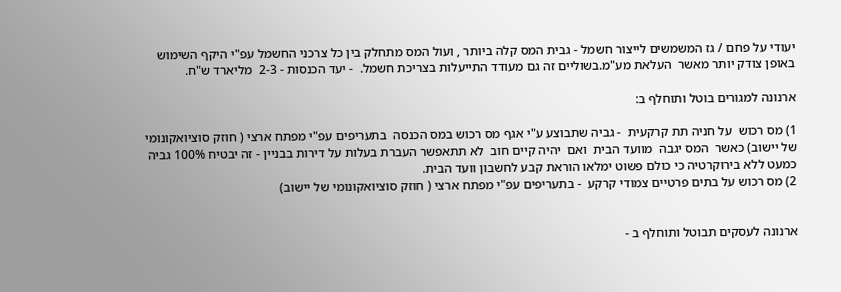יעודי על פחם / גז המשמשים לייצור חשמל - גבית המס קלה ביותר , ועול המס מתחלק בין כל צרכני החשמל עפ"י היקף השימוש באופן צודק יותר מאשר  העלאת מע"מ.בשוליים זה גם מעודד התייעלות בצריכת חשמל.  - יעד הכנסות - 2-3  מליארד ש"ח.

ארנונה למגורים בוטל ותוחלף ב:

1) מס רכוש  על חניה תת קרקעית  - גביה שתבוצע ע"י אגף מס רכוש במס הכנסה  בתעריפים עפ"י מפתח ארצי ( חוזק סוציואקונומי של יישוב) כאשר  המס יגבה  מוועד הבית  ואם  יהיה קיים חוב  לא תתאפשר העברת בעלות על דירות בבניין - זה יבטיח 100% גביה כמעט ללא בירוקרטיה כי כולם פשוט ימלאו הוראת קבע לחשבון וועד הבית.
2) מס רכוש על בתים פרטיים צמודי קרקע  - בתעריפים עפ"י מפתח ארצי ( חוזק סוציואקונומי של יישוב)


ארנונה לעסקים תבוטל ותוחלף ב -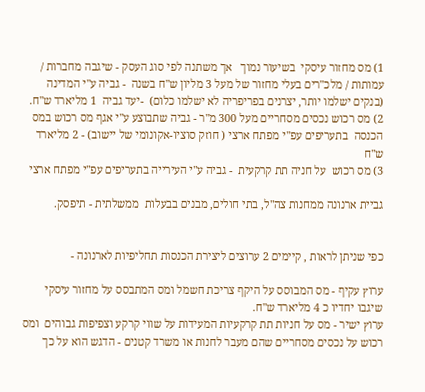1) מס מחזור עיסקי  בשיעור נמוך   אך משתנה לפי סוג העסק - שיגבה מחברות / עמותות / מלכ"רים בעלי מחזור של מעל 3 מליון ש"ח בשנה  - גביה ע"י המדינה (בנקים ישלמו יותר, יצרנים בפריפריה לא ישלמו כלום)  -יעד גביה  1 מליארד ש"ח.
2) מס רכוש נכסים מסחריים מעל 300 מ"ר - גביה שתבוצע ע"י אגף מס רכוש במס הכנסה  בתעריפים עפ"י מפתח ארצי ( חוזק סוציו-אקונומי של יישוב) - 2 מליארד ש"ח
3) מס רכוש  על חניה תת קרקעית  - גביה ע"י העירייה בתעריפים עפ"י מפתח ארצי

גביית ארנונה ממחנות צה"ל, בתי חולים, מבנים בבעלות  ממשלתית - תיפסק.


כפי שניתן לראות , קיימים 2 ערוצים ליצירת הכנסות תחליפיות לארנונה -

ערוץ עקיף - מס המבוסס על היקף צריכת חשמל ומס המתבסס על מחזור עיסקי  שיגבו יחדיו כ 4 מליארד ש"ח.
ערוץ ישיר - מס על חניות תת קרקעיות המעידות על שווי קרקע וצפיפות גבוהים  ומס רכוש על נכסים מסחריים שהם מעבר לחנות או משרד קטנים - הדגש הוא על כך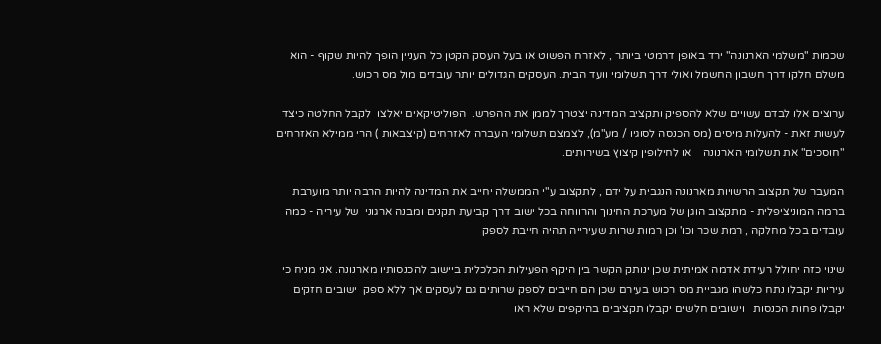שכמות "משלמי הארנונה" ירד באופן דרמטי ביותר , לאזרח הפשוט או בעל העסק הקטן כל העניין הופך להיות שקוף - הוא משלם חלקו דרך חשבון החשמל ואולי דרך תשלומי וועד הבית. העסקים הגדולים יותר עובדים מול מס רכוש.

ערוצים אלו לבדם עשויים שלא להספיק ותקציב המדינה יצטרך לממן את ההפרש.  הפוליטיקאים יאלצו  לקבל החלטה כיצד לעשות זאת - להעלות מיסים (מס הכנסה לסוגיו / מע"מ), לצמצם תשלומי העברה לאזרחים (קיצבאות ) הרי ממילא האזרחים "חוסכים" את תשלומי הארנונה    או לחילופין קיצוץ בשירותים.

המעבר של תקצוב הרשויות מארנונה הנגבית על ידם , לתקצוב ע"י הממשלה יחייב את המדינה להיות הרבה יותר מוערבת ברמה המוניציפלית - מתקצוב הוגן של מערכת החינוך והרווחה בכל ישוב דרך קביעת תקנים ומבנה ארגוני  של עיריה - כמה עובדים בכל מחלקה , רמת שכר וכו' וכן רמות שרות שעירייה תהיה חייבת לספק

שינוי כזה יחולל רעידת אדמה אמיתית שכן ינותק הקשר בין היקף הפעילות הכלכלית ביישוב להכנסותיו מארנונה. אני מניח כי עיריות יקבלו נתח כלשהו מגביית מס רכוש בעירם שכן הם חייבים לספק שרותים גם לעסקים אך ללא ספק  ישובים חזקים יקבלו פחות הכנסות   וישובים חלשים יקבלו תקציבים בהיקפים שלא ראו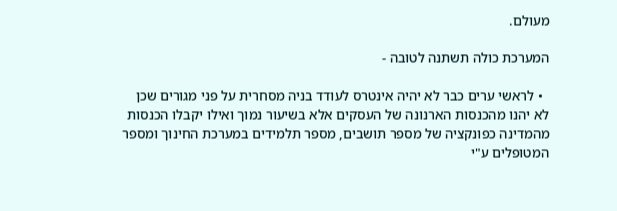מעולם.

המערכת כולה תשתנה לטובה -

  • לראשי ערים כבר לא יהיה אינטרס לעודד בניה מסחרית על פני מגורים שכן לא יהנו מהכנסות הארנונה של העסקים אלא בשיעור נמוך ואילו יקבלו הכנסות מהמדינה כפונקציה של מספר תושבים, מספר תלמידים במערכת החינוך ומספר המטופלים ע"י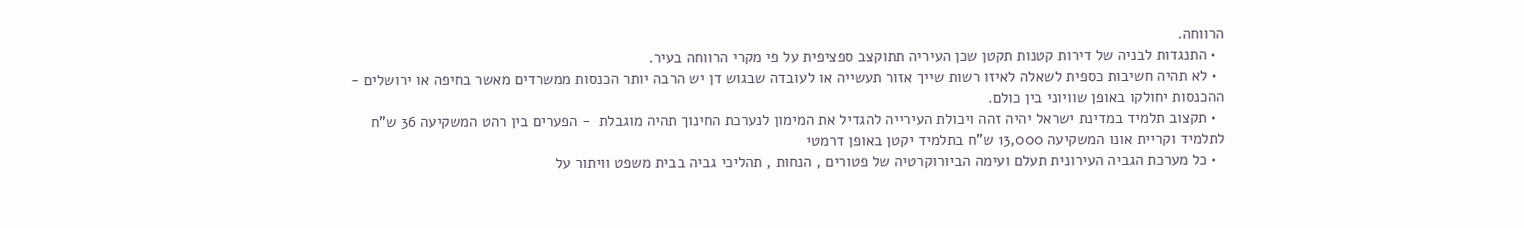הרווחה.
  • התנגדות לבניה של דירות קטנות תקטן שכן העיריה תתוקצב ספציפית על פי מקרי הרווחה בעיר.
  • לא תהיה חשיבות כספית לשאלה לאיזו רשות שייך אזור תעשייה או לעובדה שבגוש דן יש הרבה יותר הכנסות ממשרדים מאשר בחיפה או ירושלים - ההכנסות יחולקו באופן שוויוני בין כולם.
  • תקצוב תלמיד במדינת ישראל יהיה זהה ויכולת העירייה להגדיל את המימון לנערכת החינוך תהיה מוגבלת  - הפערים בין רהט המשקיעה 36 ש"ח לתלמיד וקריית אונו המשקיעה 13,000 ש"ח בתלמיד יקטן באופן דרמטי
  • כל מערכת הגביה העירונית תעלם ועימה הביורוקרטיה של פטורים , הנחות , תהליכי גביה בבית משפט וויתור על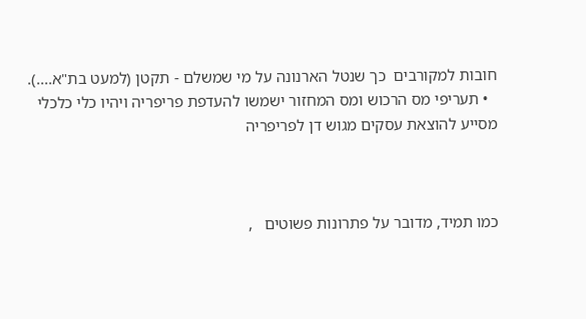חובות למקורבים  כך שנטל הארנונה על מי שמשלם - תקטן (למעט בת"א....).
  • תעריפי מס הרכוש ומס המחזור ישמשו להעדפת פריפריה ויהיו כלי כלכלי מסייע להוצאת עסקים מגוש דן לפריפריה



כמו תמיד, מדובר על פתרונות פשוטים   ,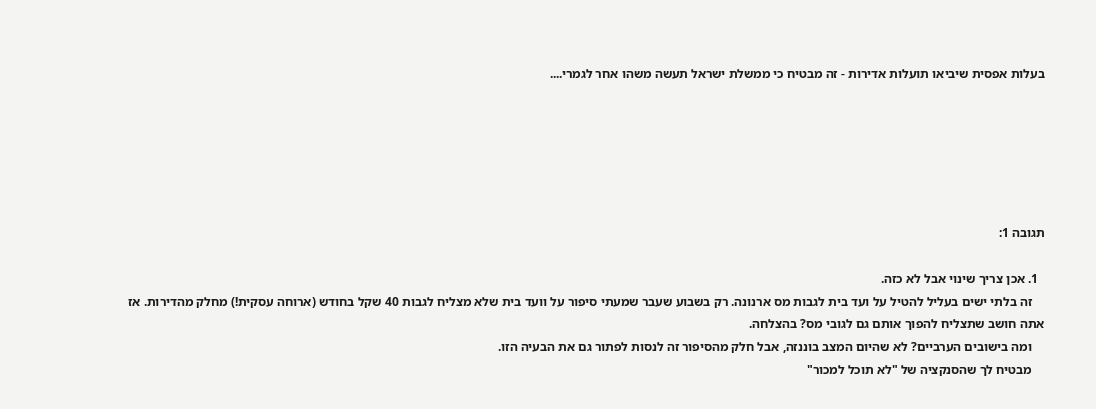בעלות אפסית שיביאו תועלות אדירות - זה מבטיח כי ממשלת ישראל תעשה משהו אחר לגמרי....






תגובה 1:

  1. אכן צריך שינוי אבל לא כזה.
    זה בלתי ישים בעליל להטיל על ועד בית לגבות מס ארנונה. רק בשבוע שעבר שמעתי סיפור על וועד בית שלא מצליח לגבות 40 שקל בחודש (ארוחה עסקית!) מחלק מהדירות. אז אתה חושב שתצליח להפוך אותם גם לגובי מס? בהצלחה.
    ומה בישובים הערביים? לא שהיום המצב בוננזה, אבל חלק מהסיפור זה לנסות לפתור גם את הבעיה הזו.
    מבטיח לך שהסנקציה של "לא תוכל למכור"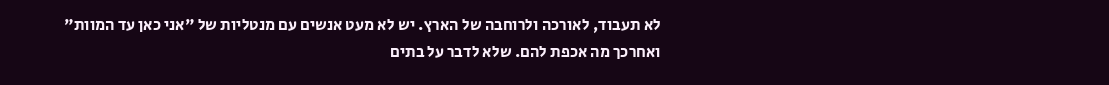לא תעבוד, לאורכה ולרוחבה של הארץ. יש לא מעט אנשים עם מנטליות של "אני כאן עד המוות" ואחרכך מה אכפת להם. שלא לדבר על בתים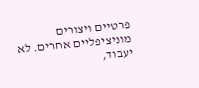פרטיים ויצורים מוניציפליים אחרים. לא יעבוד,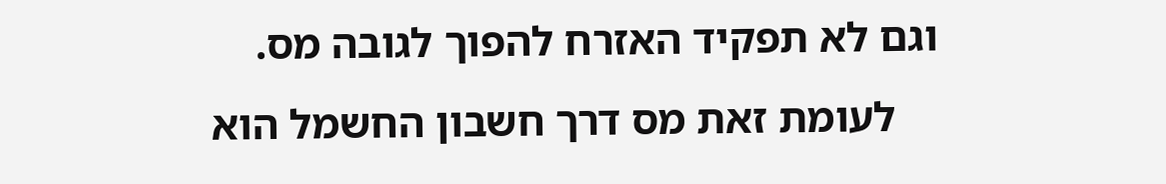וגם לא תפקיד האזרח להפוך לגובה מס.
    לעומת זאת מס דרך חשבון החשמל הוא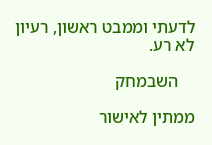לדעתי וממבט ראשון, רעיון לא רע.

    השבמחק

ממתין לאישור